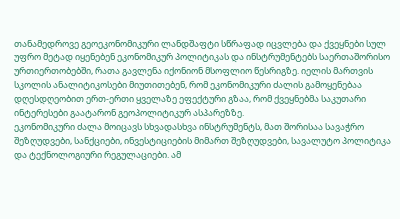თანამედროვე გეოეკონომიკური ლანდშაფტი სწრაფად იცვლება და ქვეყნები სულ უფრო მეტად იყენებენ ეკონომიკურ პოლიტიკას და ინსტრუმენტებს საერთაშორისო ურთიერთობებში, რათა გავლენა იქონიონ მსოფლიო წესრიგზე. იელის მართვის სკოლის ანალიტიკოსები მიუთითებენ, რომ ეკონომიკური ძალის გამოყენებაა დღესდღეობით ერთ-ერთი ყველაზე ეფექტური გზაა, რომ ქვეყნებმა საკუთარი ინტერესები გაატარონ გეოპოლიტიკურ ასპარეზზე.
ეკონომიკური ძალა მოიცავს სხვადასხვა ინსტრუმენტს, მათ შორისაა სავაჭრო შეზღუდვები, სანქციები, ინვესტიციების მიმართ შეზღუდვები, სავალუტო პოლიტიკა და ტექნოლოგიური რეგულაციები. ამ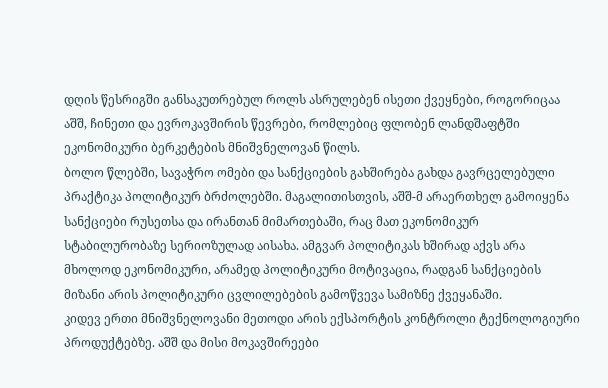დღის წესრიგში განსაკუთრებულ როლს ასრულებენ ისეთი ქვეყნები, როგორიცაა აშშ, ჩინეთი და ევროკავშირის წევრები, რომლებიც ფლობენ ლანდშაფტში ეკონომიკური ბერკეტების მნიშვნელოვან წილს.
ბოლო წლებში, სავაჭრო ომები და სანქციების გახშირება გახდა გავრცელებული პრაქტიკა პოლიტიკურ ბრძოლებში. მაგალითისთვის, აშშ-მ არაერთხელ გამოიყენა სანქციები რუსეთსა და ირანთან მიმართებაში, რაც მათ ეკონომიკურ სტაბილურობაზე სერიოზულად აისახა. ამგვარ პოლიტიკას ხშირად აქვს არა მხოლოდ ეკონომიკური, არამედ პოლიტიკური მოტივაცია, რადგან სანქციების მიზანი არის პოლიტიკური ცვლილებების გამოწვევა სამიზნე ქვეყანაში.
კიდევ ერთი მნიშვნელოვანი მეთოდი არის ექსპორტის კონტროლი ტექნოლოგიური პროდუქტებზე. აშშ და მისი მოკავშირეები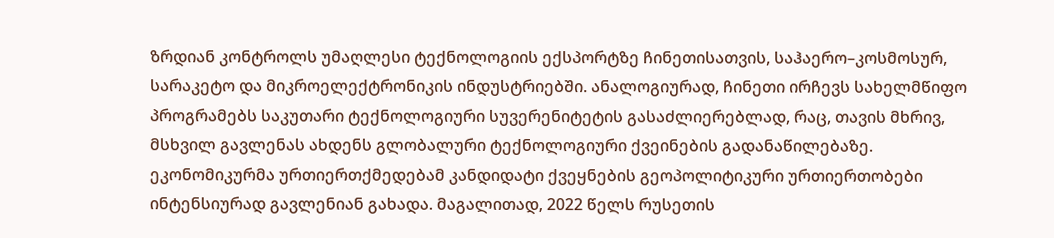ზრდიან კონტროლს უმაღლესი ტექნოლოგიის ექსპორტზე ჩინეთისათვის, საჰაერო–კოსმოსურ, სარაკეტო და მიკროელექტრონიკის ინდუსტრიებში. ანალოგიურად, ჩინეთი ირჩევს სახელმწიფო პროგრამებს საკუთარი ტექნოლოგიური სუვერენიტეტის გასაძლიერებლად, რაც, თავის მხრივ, მსხვილ გავლენას ახდენს გლობალური ტექნოლოგიური ქვეინების გადანაწილებაზე.
ეკონომიკურმა ურთიერთქმედებამ კანდიდატი ქვეყნების გეოპოლიტიკური ურთიერთობები ინტენსიურად გავლენიან გახადა. მაგალითად, 2022 წელს რუსეთის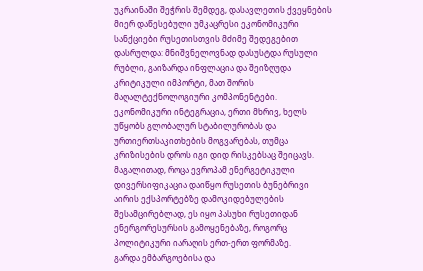უკრაინაში შეჭრის შემდეგ, დასავლეთის ქვეყნების მიერ დაწესებული უმკაცრესი ეკონომიკური სანქციები რუსეთისთვის მძიმე შედეგებით დასრულდა: მნიშვნელოვნად დასუსტდა რუსული რუბლი, გაიზარდა ინფლაცია და შეიზღუდა კრიტიკული იმპორტი, მათ შორის მაღალტექნოლოგიური კომპონენტები.
ეკონომიკური ინტეგრაცია, ერთი მხრივ, ხელს უწყობს გლობალურ სტაბილურობას და ურთიერთსაკითხების მოგვარებას, თუმცა კრიზისების დროს იგი დიდ რისკებსაც შეიცავს. მაგალითად, როცა ევროპამ ენერგეტიკული დივერსიფიკაცია დაიწყო რუსეთის ბუნებრივი აირის ექსპორტებზე დამოკიდებულების შესამცირებლად, ეს იყო პასუხი რუსეთიდან ენერგორესურსის გამოყენებაზე, როგორც პოლიტიკური იარაღის ერთ-ერთ ფორმაზე.
გარდა ემბარგოებისა და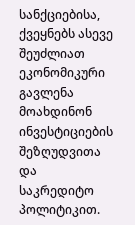სანქციებისა, ქვეყნებს ასევე შეუძლიათ ეკონომიკური გავლენა მოახდინონ ინვესტიციების შეზღუდვითა და საკრედიტო პოლიტიკით.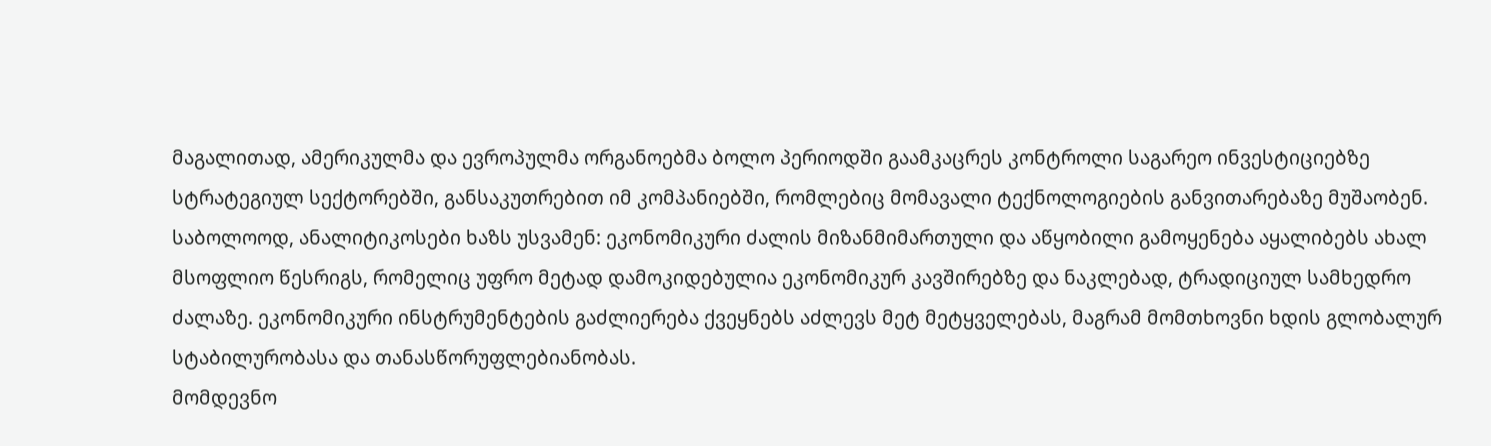მაგალითად, ამერიკულმა და ევროპულმა ორგანოებმა ბოლო პერიოდში გაამკაცრეს კონტროლი საგარეო ინვესტიციებზე სტრატეგიულ სექტორებში, განსაკუთრებით იმ კომპანიებში, რომლებიც მომავალი ტექნოლოგიების განვითარებაზე მუშაობენ.
საბოლოოდ, ანალიტიკოსები ხაზს უსვამენ: ეკონომიკური ძალის მიზანმიმართული და აწყობილი გამოყენება აყალიბებს ახალ მსოფლიო წესრიგს, რომელიც უფრო მეტად დამოკიდებულია ეკონომიკურ კავშირებზე და ნაკლებად, ტრადიციულ სამხედრო ძალაზე. ეკონომიკური ინსტრუმენტების გაძლიერება ქვეყნებს აძლევს მეტ მეტყველებას, მაგრამ მომთხოვნი ხდის გლობალურ სტაბილურობასა და თანასწორუფლებიანობას.
მომდევნო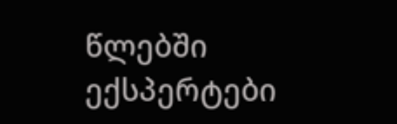წლებში ექსპერტები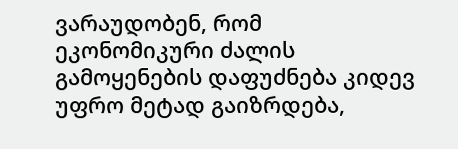ვარაუდობენ, რომ ეკონომიკური ძალის გამოყენების დაფუძნება კიდევ უფრო მეტად გაიზრდება,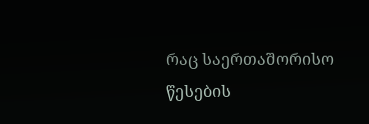რაც საერთაშორისო წესების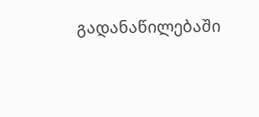გადანაწილებაში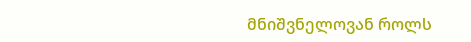მნიშვნელოვან როლს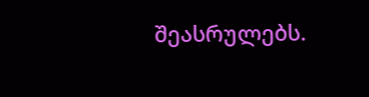შეასრულებს.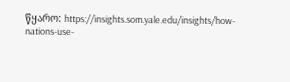წყარო: https://insights.som.yale.edu/insights/how-nations-use-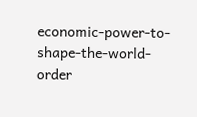economic-power-to-shape-the-world-order